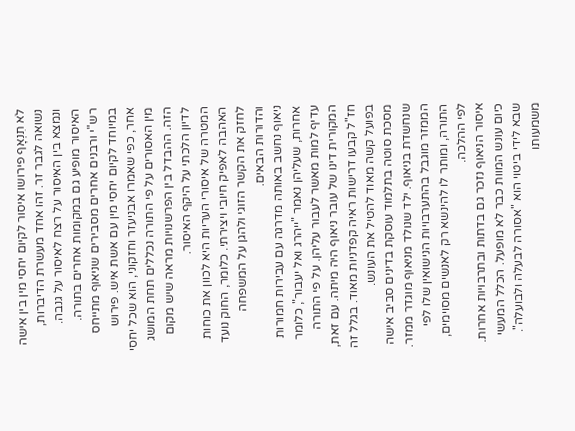לֹא תִנְאָף פירושו איסור לקיום יחסי מין בין אישה נשואה לגבר זר. זהו אחד מעשרת הדיברות, ונמצא בין האיסור על רצח לאיסור על גנבה. האיסור מופיע גם במקומות אחרים בתורה.
רש"י ורבנים אחרים מסבירים שניאוף מתייחס במיוחד לקיום יחסי מין עם אשת איש. פירוש אחר, כפי שאמרו אבניעזר וחזקוני, הוא שכל יחסי מין האסורים על פי התורה נכללים תחת המושג הזה. ההבדל בין הפרשנויות מראה שיש מקום לדיון הלכתי על היקף האיסור.
המטרה של איסורי העריות היא לכוון את כוחות האהבה לאפיק חיובי ויצירתי. כלומר, החוק נועד לחזק את הקשר הזוגי ולהגן על המשפחה והדורות הבאים.
ניאוף נחשב באותה מדרגה עם עבירות חמורות אחרות, שעליהן נאמר "ייהרג ואל יעבור", כלומר עדיף למות מאשר לעבור עליהן. על פי התורה המקורית דינו של עובר ניאוף היה מיתה. עם זאת, חז"ל קבעו דרישות ראיה קפדניות מאוד. בגלל זה בפועל קשה מאוד להטיל את העונש.
מסכת סוטה בתלמוד עוסקת בדינים סביב אישה שנחשדת בניאוף. ילד שנולד מניאוף מוגדר ממזר. הממזר מוגבל בהתערבויות הנישואין שלו לפי התורה, ומותר לו להינשא רק לאנשים מסוימים, לפי ההלכה.
איסור הניאוף נזכר גם בדתות ובתרבויות אחרות.
כיום עונש המוות כבר לא מופעל. הכלל המעשי שבא לידי ביטוי הוא "אסורה לבעלה ולבועלה". משמעותו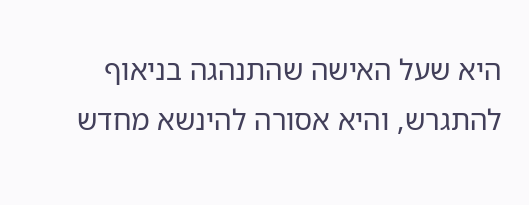היא שעל האישה שהתנהגה בניאוף להתגרש, והיא אסורה להינשא מחדש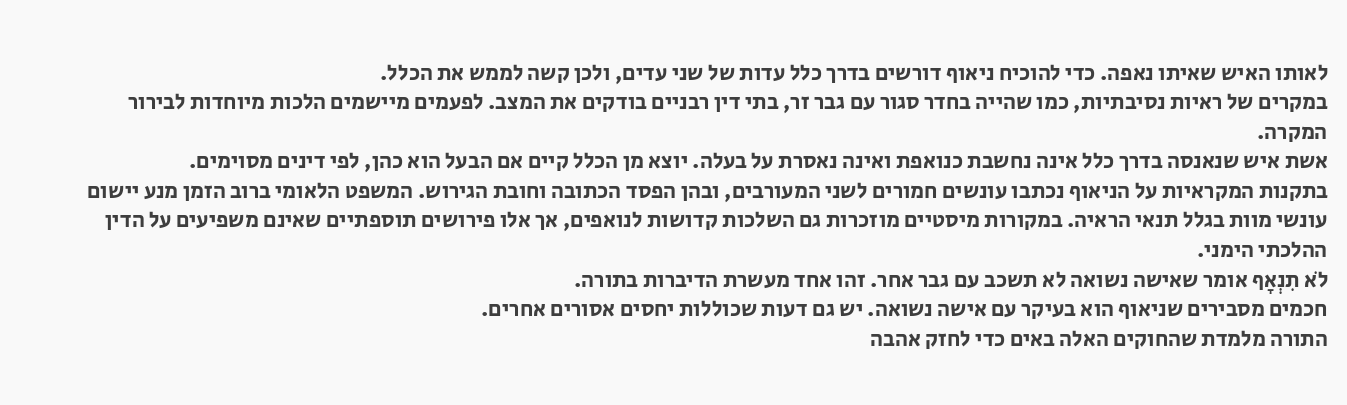לאותו האיש שאיתו נאפה. כדי להוכיח ניאוף דורשים בדרך כלל עדות של שני עדים, ולכן קשה לממש את הכלל.
במקרים של ראיות נסיבתיות, כמו שהייה בחדר סגור עם גבר זר, בתי דין רבניים בודקים את המצב. לפעמים מיישמים הלכות מיוחדות לבירור המקרה.
אשת איש שנאנסה בדרך כלל אינה נחשבת כנואפת ואינה נאסרת על בעלה. יוצא מן הכלל קיים אם הבעל הוא כהן, לפי דינים מסוימים.
בתקנות המקראיות על הניאוף נכתבו עונשים חמורים לשני המעורבים, ובהן הפסד הכתובה וחובת הגירוש. המשפט הלאומי ברוב הזמן מנע יישום עונשי מוות בגלל תנאי הראיה. במקורות מיסטיים מוזכרות גם השלכות קדושות לנואפים, אך אלו פירושים תוספתיים שאינם משפיעים על הדין ההלכתי הימני.
לֹא תִנְאָף אומר שאישה נשואה לא תשכב עם גבר אחר. זהו אחד מעשרת הדיברות בתורה.
חכמים מסבירים שניאוף הוא בעיקר עם אישה נשואה. יש גם דעות שכוללות יחסים אסורים אחרים.
התורה מלמדת שהחוקים האלה באים כדי לחזק אהבה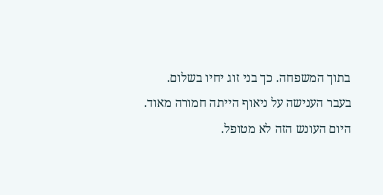בתוך המשפחה. כך בני זוג יחיו בשלום.
בעבר הענישה על ניאוף הייתה חמורה מאוד. היום העונש הזה לא מטופל.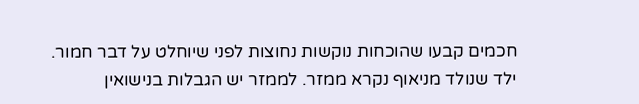חכמים קבעו שהוכחות נוקשות נחוצות לפני שיוחלט על דבר חמור.
ילד שנולד מניאוף נקרא ממזר. לממזר יש הגבלות בנישואין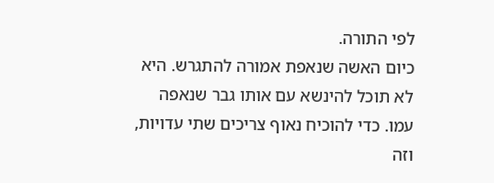לפי התורה.
כיום האשה שנאפת אמורה להתגרש. היא לא תוכל להינשא עם אותו גבר שנאפה עמו. כדי להוכיח נאוף צריכים שתי עדויות, וזה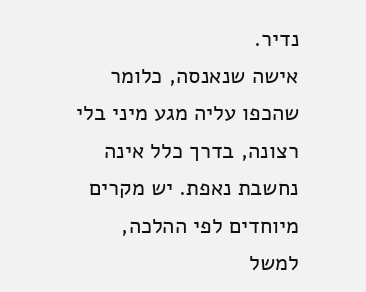נדיר.
אישה שנאנסה, כלומר שהכפו עליה מגע מיני בלי רצונה, בדרך כלל אינה נחשבת נאפת. יש מקרים מיוחדים לפי ההלכה, למשל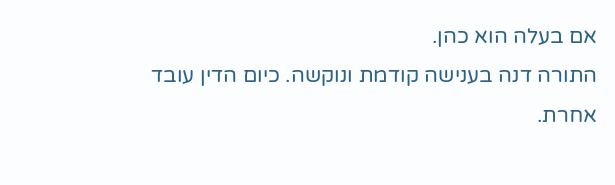אם בעלה הוא כהן.
התורה דנה בענישה קודמת ונוקשה. כיום הדין עובד אחרת.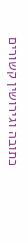כתובה וגירושין קשורים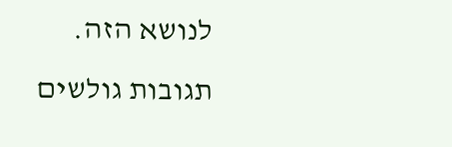לנושא הזה.
תגובות גולשים